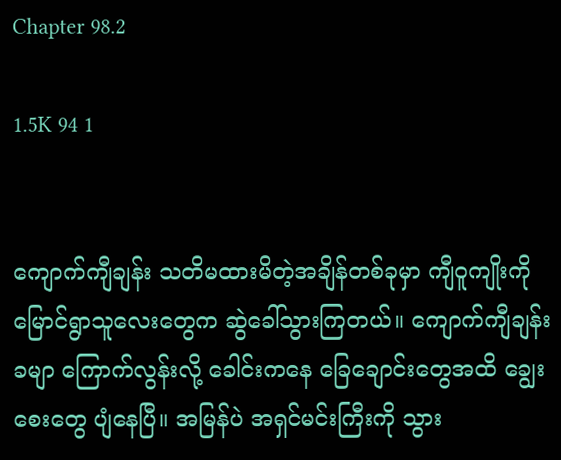Chapter 98.2

1.5K 94 1


ကျောက်ကျီချန်း သတိမထားမိတဲ့အချိန်တစ်ခုမှာ ကျီဝူကျိုးကို မြောင်ရွာသူလေးတွေက ဆွဲခေါ်သွားကြတယ်။ ကျောက်ကျီချန်းခမျာ ကြောက်လွန်းလို့ ခေါင်းကနေ ခြေချောင်းတွေအထိ ချွေးစေးတွေ ပျံနေပြီ။ အမြန်ပဲ အရှင်မင်းကြီးကို သွား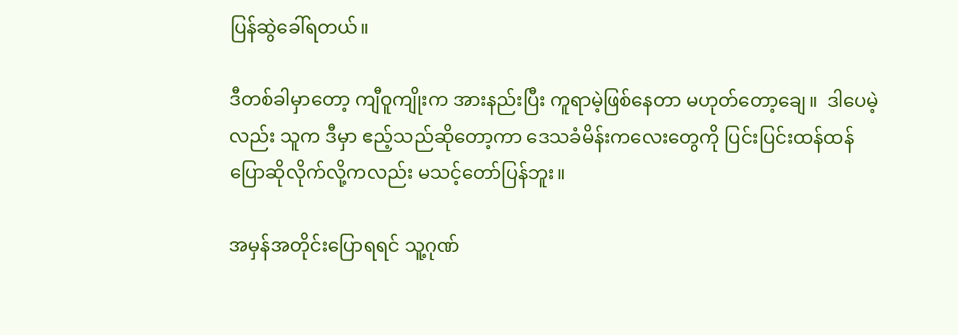ပြန်ဆွဲခေါ်ရတယ်။

ဒီတစ်ခါမှာတော့ ကျီဝူကျိုးက အားနည်းပြီး ကူရာမဲ့ဖြစ်နေတာ မဟုတ်တော့ချေ။  ဒါပေမဲ့လည်း သူက ဒီမှာ ဧည့်သည်ဆိုတော့ကာ ဒေသခံမိန်းကလေးတွေကို ပြင်းပြင်းထန်ထန် ပြောဆိုလိုက်လို့ကလည်း မသင့်တော်ပြန်ဘူး။

အမှန်အတိုင်းပြောရရင် သူ့ဂုဏ်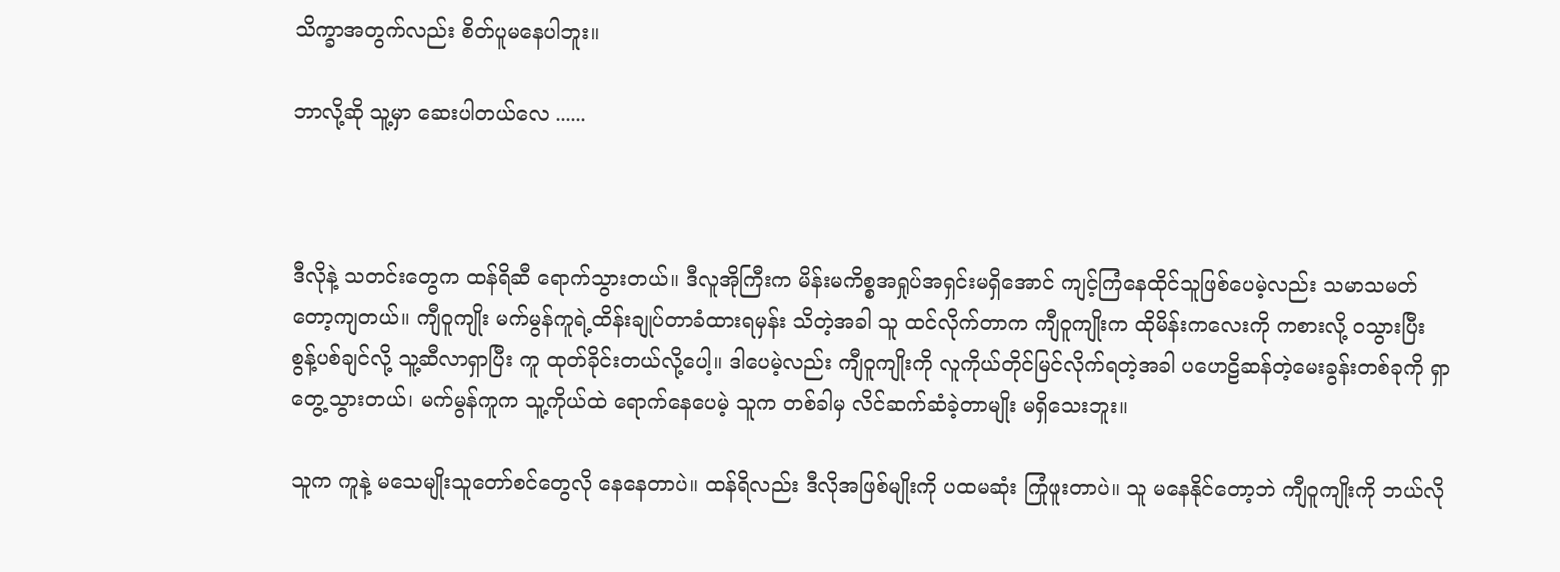သိက္ခာအတွက်လည်း စိတ်ပူမနေပါဘူး။

ဘာလို့ဆို သူ့မှာ ဆေးပါတယ်လေ ......



ဒီလိုနဲ့ သတင်းတွေက ထန်ရိဆီ ရောက်သွားတယ်။ ဒီလူအိုကြီးက မိန်းမကိစ္စအရှုပ်အရှင်းမရှိအောင် ကျင့်ကြံနေထိုင်သူဖြစ်ပေမဲ့လည်း သမာသမတ်တော့ကျတယ်။ ကျီဝူကျိုး မက်မွန်ကူရဲ့ထိန်းချုပ်တာခံထားရမှန်း သိတဲ့အခါ သူ ထင်လိုက်တာက ကျီဝူကျိုးက ထိုမိန်းကလေးကို ကစားလို့ ဝသွားပြီး စွန့်ပစ်ချင်လို့ သူ့ဆီလာရှာပြီး ကူ ထုတ်ခိုင်းတယ်လို့ပေါ့။ ဒါပေမဲ့လည်း ကျီဝူကျိုးကို လူကိုယ်တိုင်မြင်လိုက်ရတဲ့အခါ ပဟေဠိဆန်တဲ့မေးခွန်းတစ်ခုကို ရှာတွေ့သွားတယ်၊ မက်မွန်ကူက သူ့ကိုယ်ထဲ ‌ရောက်နေပေမဲ့ သူက တစ်ခါမှ လိင်ဆက်ဆံခဲ့တာမျိုး မရှိသေးဘူး။

သူက ကူနဲ့ မသေမျိုးသူတော်စင်တွေလို နေနေတာပဲ။ ထန်ရိလည်း ဒီလိုအဖြစ်မျိုးကို ပထမဆုံး ကြုံဖူးတာပဲ။ သူ မနေနိုင်တော့ဘဲ ကျီဝူကျိုးကို ဘယ်လို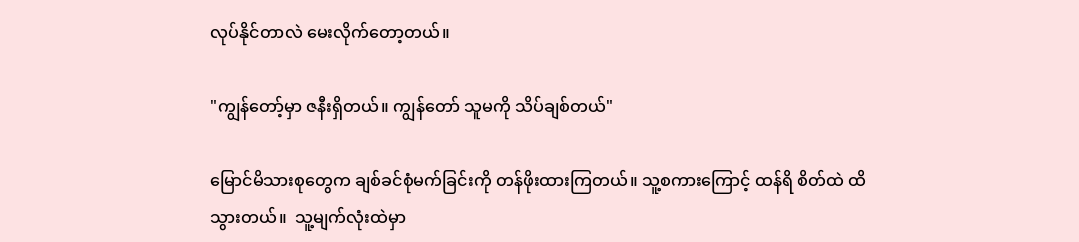လုပ်နိုင်တာလဲ မေးလိုက်တော့တယ်။

"ကျွန်တော့်မှာ ဇနီးရှိတယ်။ ကျွန်တော် သူမကို သိပ်ချစ်တယ်"

မြောင်မိသားစုတွေက ချစ်ခင်စုံမက်ခြင်းကို တန်ဖိုးထားကြတယ်။ သူ့စကားကြောင့် ထန်ရိ စိတ်ထဲ ထိသွားတယ်။  သူ့မျက်လုံးထဲမှာ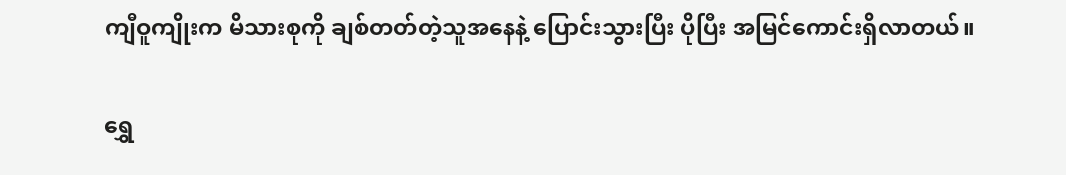ကျီဝူကျိုးက မိသားစုကို ချစ်တတ်တဲ့သူအနေနဲ့ ပြောင်းသွားပြီး ပိုပြီး အမြင်ကောင်းရှိလာတယ်။

ရွှေ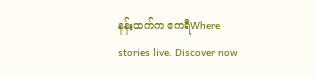နန်းထက်က ဧကရီWhere stories live. Discover now